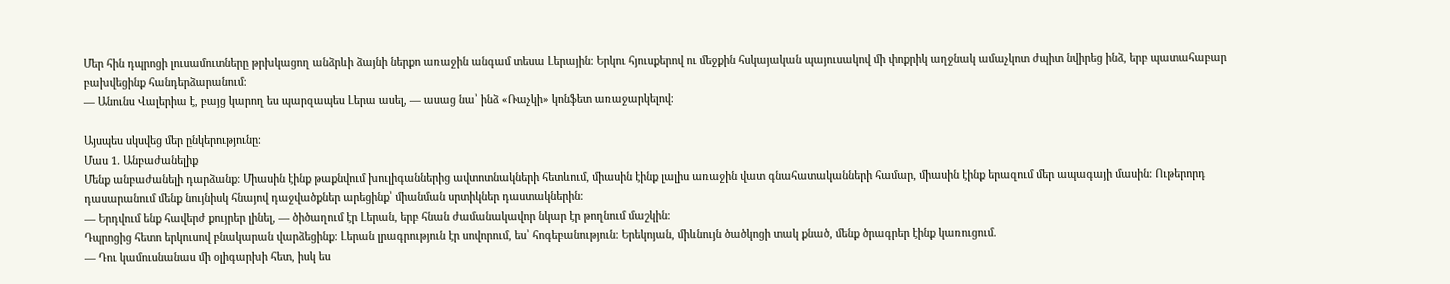Մեր հին դպրոցի լուսամուտները թրխկացող անձրևի ձայնի ներքո առաջին անգամ տեսա Լերային։ Երկու հյուսքերով ու մեջքին հսկայական պայուսակով մի փոքրիկ աղջնակ ամաչկոտ ժպիտ նվիրեց ինձ, երբ պատահաբար բախվեցինք հանդերձարանում։
— Անունս Վալերիա է, բայց կարող ես պարզապես Լերա ասել, — ասաց նա՝ ինձ «Ռաչկի» կոնֆետ առաջարկելով։

Այսպես սկսվեց մեր ընկերությունը։
Մաս 1. Անբաժանելիք
Մենք անբաժանելի դարձանք։ Միասին էինք թաքնվում խուլիգաններից ավտոտնակների հետևում, միասին էինք լալիս առաջին վատ գնահատականների համար, միասին էինք երազում մեր ապագայի մասին։ Ութերորդ դասարանում մենք նույնիսկ հնայով դաջվածքներ արեցինք՝ միանման սրտիկներ դաստակներին։
— Երդվում ենք հավերժ քույրեր լինել, — ծիծաղում էր Լերան, երբ հնան ժամանակավոր նկար էր թողնում մաշկին։
Դպրոցից հետո երկուսով բնակարան վարձեցինք։ Լերան լրագրություն էր սովորում, ես՝ հոգեբանություն։ Երեկոյան, միևնույն ծածկոցի տակ քնած, մենք ծրագրեր էինք կառուցում.
— Դու կամուսնանաս մի օլիգարխի հետ, իսկ ես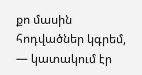քո մասին հոդվածներ կգրեմ, — կատակում էր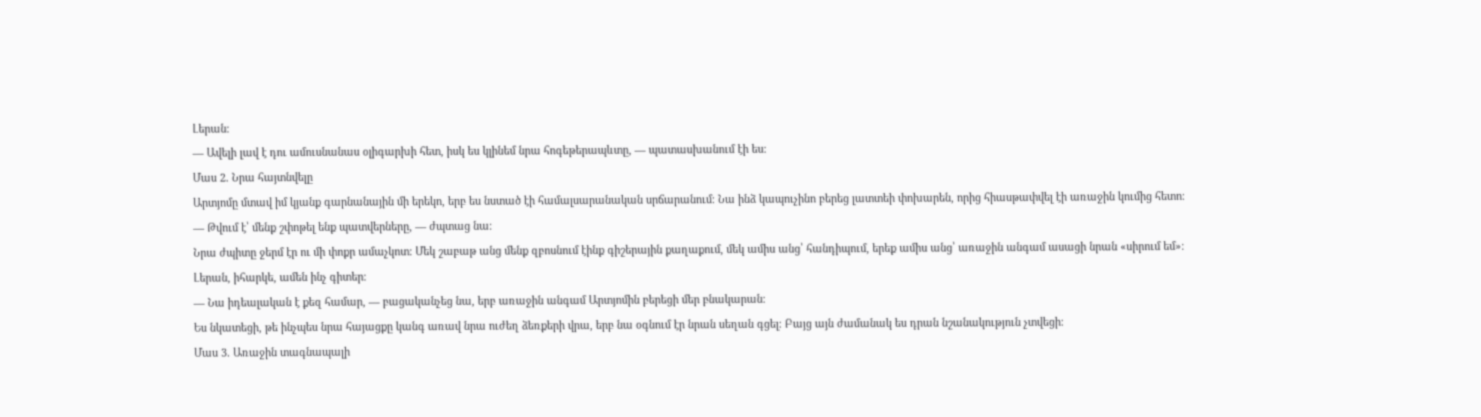Լերան։
— Ավելի լավ է դու ամուսնանաս օլիգարխի հետ, իսկ ես կլինեմ նրա հոգեթերապևտը, — պատասխանում էի ես։
Մաս 2. Նրա հայտնվելը
Արտյոմը մտավ իմ կյանք գարնանային մի երեկո, երբ ես նստած էի համալսարանական սրճարանում։ Նա ինձ կապուչինո բերեց լատտեի փոխարեն, որից հիասթափվել էի առաջին կումից հետո։
— Թվում է՝ մենք շփոթել ենք պատվերները, — ժպտաց նա։
Նրա ժպիտը ջերմ էր ու մի փոքր ամաչկոտ։ Մեկ շաբաթ անց մենք զբոսնում էինք գիշերային քաղաքում, մեկ ամիս անց՝ հանդիպում, երեք ամիս անց՝ առաջին անգամ ասացի նրան «սիրում եմ»։
Լերան, իհարկե, ամեն ինչ գիտեր։
— Նա իդեալական է քեզ համար, — բացականչեց նա, երբ առաջին անգամ Արտյոմին բերեցի մեր բնակարան։
Ես նկատեցի, թե ինչպես նրա հայացքը կանգ առավ նրա ուժեղ ձեռքերի վրա, երբ նա օգնում էր նրան սեղան գցել։ Բայց այն ժամանակ ես դրան նշանակություն չտվեցի։
Մաս 3. Առաջին տագնապալի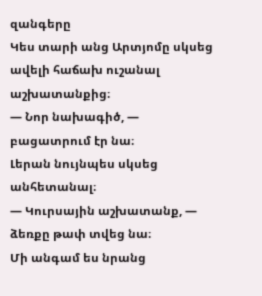զանգերը
Կես տարի անց Արտյոմը սկսեց ավելի հաճախ ուշանալ աշխատանքից։
— Նոր նախագիծ, — բացատրում էր նա։
Լերան նույնպես սկսեց անհետանալ։
— Կուրսային աշխատանք, — ձեռքը թափ տվեց նա։
Մի անգամ ես նրանց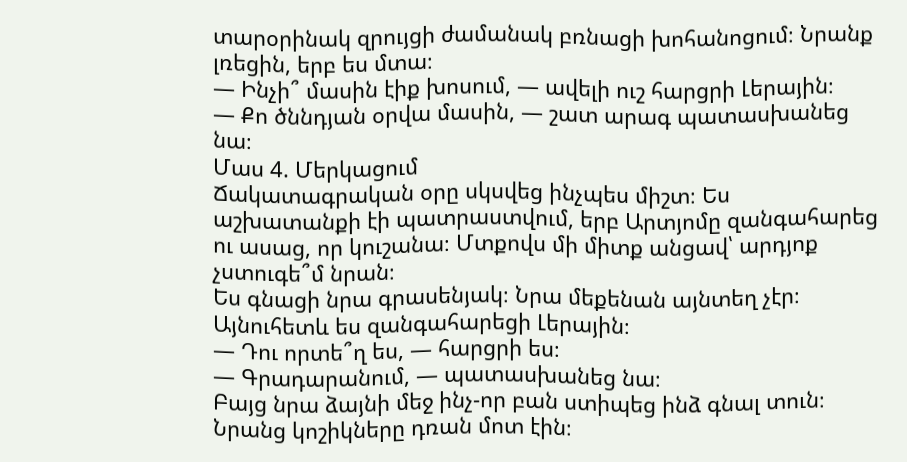տարօրինակ զրույցի ժամանակ բռնացի խոհանոցում։ Նրանք լռեցին, երբ ես մտա։
— Ինչի՞ մասին էիք խոսում, — ավելի ուշ հարցրի Լերային։
— Քո ծննդյան օրվա մասին, — շատ արագ պատասխանեց նա։
Մաս 4. Մերկացում
Ճակատագրական օրը սկսվեց ինչպես միշտ։ Ես աշխատանքի էի պատրաստվում, երբ Արտյոմը զանգահարեց ու ասաց, որ կուշանա։ Մտքովս մի միտք անցավ՝ արդյոք չստուգե՞մ նրան։
Ես գնացի նրա գրասենյակ։ Նրա մեքենան այնտեղ չէր։ Այնուհետև ես զանգահարեցի Լերային։
— Դու որտե՞ղ ես, — հարցրի ես։
— Գրադարանում, — պատասխանեց նա։
Բայց նրա ձայնի մեջ ինչ-որ բան ստիպեց ինձ գնալ տուն։ Նրանց կոշիկները դռան մոտ էին։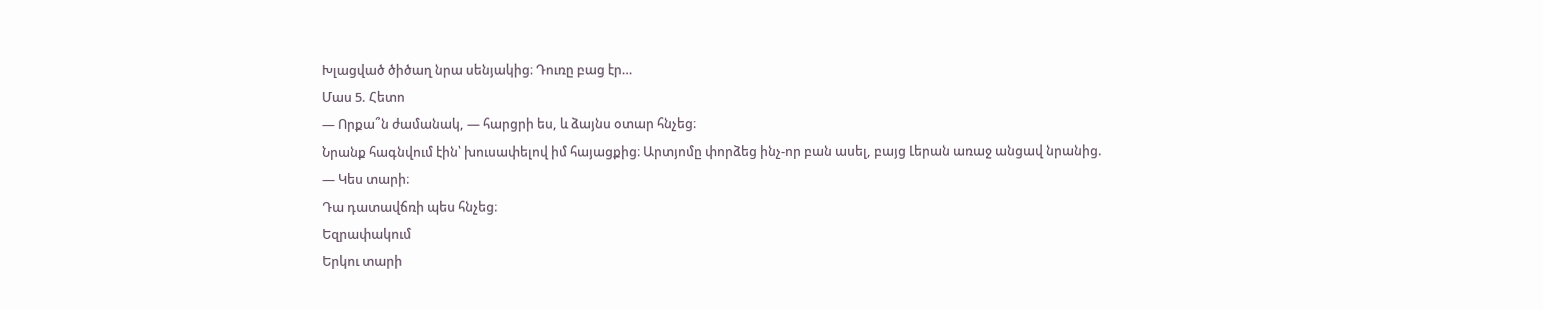Խլացված ծիծաղ նրա սենյակից։ Դուռը բաց էր…
Մաս 5. Հետո
— Որքա՞ն ժամանակ, — հարցրի ես, և ձայնս օտար հնչեց։
Նրանք հագնվում էին՝ խուսափելով իմ հայացքից։ Արտյոմը փորձեց ինչ-որ բան ասել, բայց Լերան առաջ անցավ նրանից.
— Կես տարի։
Դա դատավճռի պես հնչեց։
Եզրափակում
Երկու տարի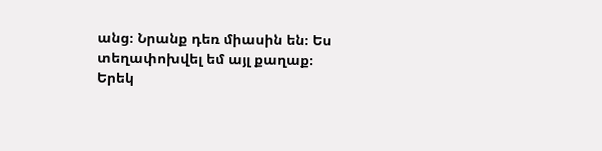անց։ Նրանք դեռ միասին են։ Ես տեղափոխվել եմ այլ քաղաք։
Երեկ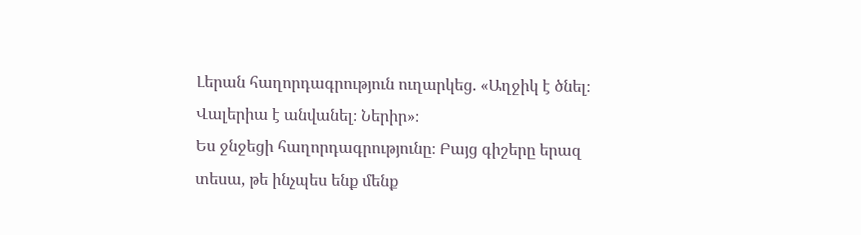Լերան հաղորդագրություն ուղարկեց. «Աղջիկ է ծնել։ Վալերիա է անվանել։ Ներիր»։
Ես ջնջեցի հաղորդագրությունը։ Բայց գիշերը երազ տեսա, թե ինչպես ենք մենք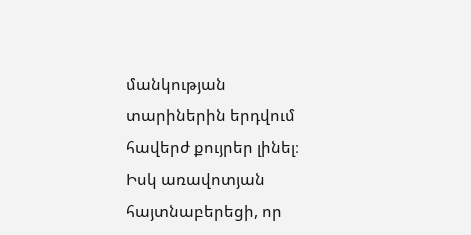մանկության տարիներին երդվում հավերժ քույրեր լինել։
Իսկ առավոտյան հայտնաբերեցի, որ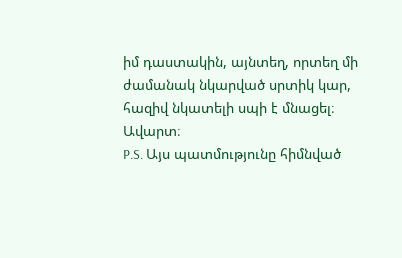իմ դաստակին, այնտեղ, որտեղ մի ժամանակ նկարված սրտիկ կար, հազիվ նկատելի սպի է մնացել։
Ավարտ։
P.S. Այս պատմությունը հիմնված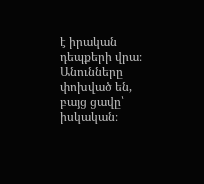է իրական դեպքերի վրա։ Անունները փոխված են, բայց ցավը՝ իսկական։